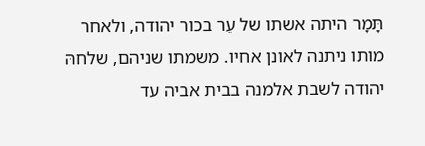תָּמָר היתה אשתו של עֵר בכור יהודה, ולאחר מותו ניתנה לאונן אחיו. משמתו שניהם, שלחהּ יהודה לשבת אלמנה בבית אביה עד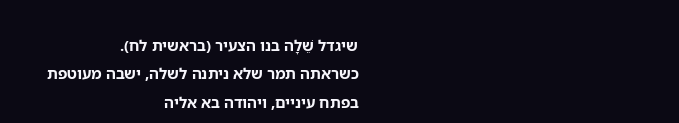שיגדל שֵׁלָה בנו הצעיר (בראשית לח).
כשראתה תמר שלא ניתנה לשלה, ישבה מעוטפת בפתח עיניים, ויהודה בא אליה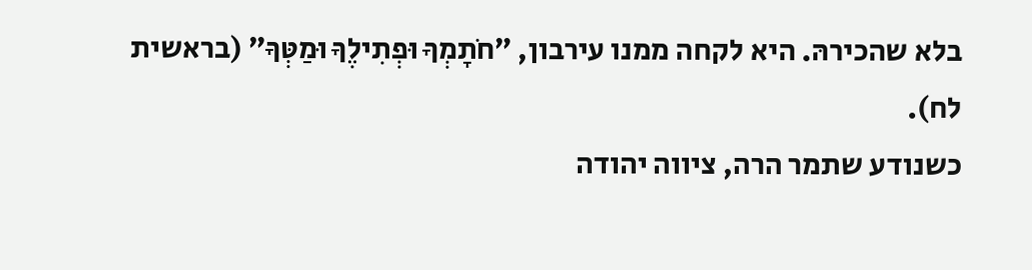בלא שהכירהּ. היא לקחה ממנו עירבון, ״חֹתָמְךָ וּפְתִילֶךָ וּמַטְּךָ״ (בראשית לח).
כשנודע שתמר הרה, ציווה יהודה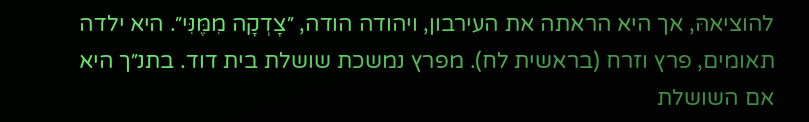להוציאהּ, אך היא הראתה את העירבון, ויהודה הודה, ״צָדְקָה מִמֶּנִּי״. היא ילדה תאומים, פרץ וזרח (בראשית לח). מפרץ נמשכת שושלת בית דוד. בתנ״ך היא אם השושלת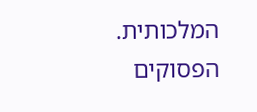המלכותית.
הפסוקים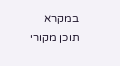במקרא
תוכן מקורי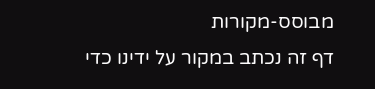מבוסס-מקורות
דף זה נכתב במקור על ידינו כדי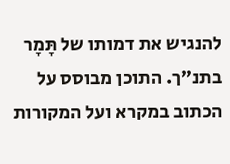להנגיש את דמותו של תָּמָר בתנ״ך. התוכן מבוסס על הכתוב במקרא ועל המקורות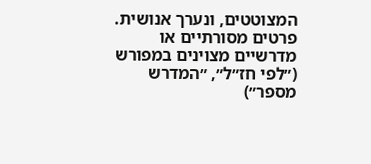המצוטטים, ונערך אנושית. פרטים מסורתיים או מדרשיים מצוינים במפורש (״לפי חז״ל״, ״המדרש מספר״)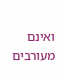ואינם מעורבים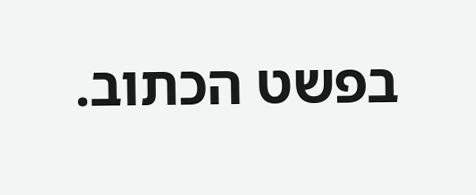בפשט הכתוב.